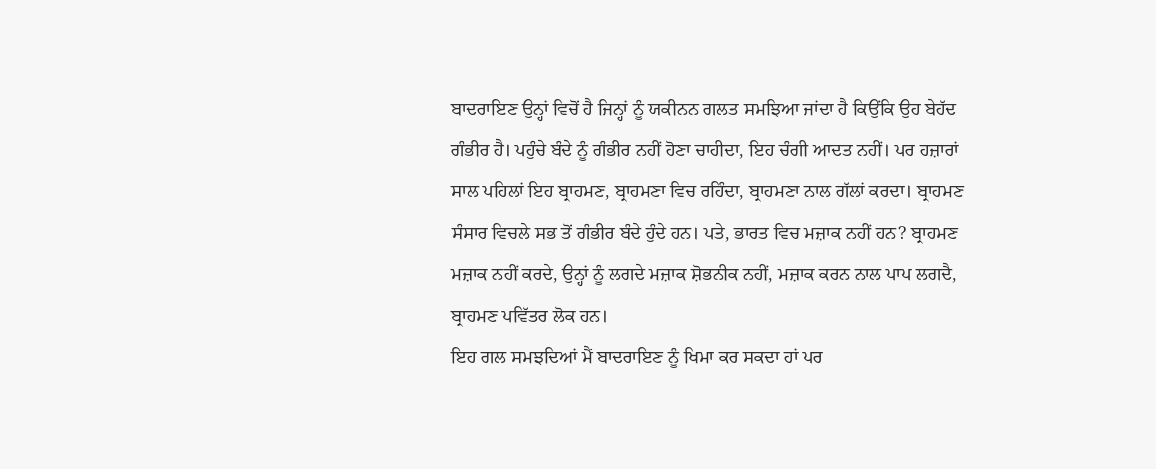ਬਾਦਰਾਇਣ ਉਨ੍ਹਾਂ ਵਿਚੋਂ ਹੈ ਜਿਨ੍ਹਾਂ ਨੂੰ ਯਕੀਨਨ ਗਲਤ ਸਮਝਿਆ ਜਾਂਦਾ ਹੈ ਕਿਉਂਕਿ ਉਹ ਬੇਹੱਦ ਗੰਭੀਰ ਹੈ। ਪਹੁੰਚੇ ਬੰਦੇ ਨੂੰ ਗੰਭੀਰ ਨਹੀਂ ਹੋਣਾ ਚਾਹੀਦਾ, ਇਹ ਚੰਗੀ ਆਦਤ ਨਹੀਂ। ਪਰ ਹਜ਼ਾਰਾਂ ਸਾਲ ਪਹਿਲਾਂ ਇਹ ਬ੍ਰਾਹਮਣ, ਬ੍ਰਾਹਮਣਾ ਵਿਚ ਰਹਿੰਦਾ, ਬ੍ਰਾਹਮਣਾ ਨਾਲ ਗੱਲਾਂ ਕਰਦਾ। ਬ੍ਰਾਹਮਣ ਸੰਸਾਰ ਵਿਚਲੇ ਸਭ ਤੋਂ ਗੰਭੀਰ ਬੰਦੇ ਹੁੰਦੇ ਹਨ। ਪਤੇ, ਭਾਰਤ ਵਿਚ ਮਜ਼ਾਕ ਨਹੀਂ ਹਨ? ਬ੍ਰਾਹਮਣ ਮਜ਼ਾਕ ਨਹੀਂ ਕਰਦੇ, ਉਨ੍ਹਾਂ ਨੂੰ ਲਗਦੇ ਮਜ਼ਾਕ ਸ਼ੋਭਨੀਕ ਨਹੀਂ, ਮਜ਼ਾਕ ਕਰਨ ਨਾਲ ਪਾਪ ਲਗਦੈ, ਬ੍ਰਾਹਮਣ ਪਵਿੱਤਰ ਲੋਕ ਹਨ।
ਇਹ ਗਲ ਸਮਝਦਿਆਂ ਮੈਂ ਬਾਦਰਾਇਣ ਨੂੰ ਖਿਮਾ ਕਰ ਸਕਦਾ ਹਾਂ ਪਰ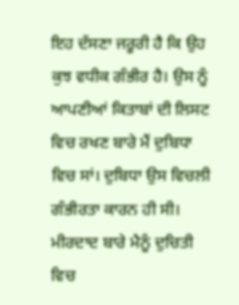ਇਹ ਦੱਸਣਾ ਜਰੂਰੀ ਹੈ ਕਿ ਉਹ ਕੁਝ ਵਧੀਕ ਗੰਭੀਰ ਹੈ। ਉਸ ਨੂੰ ਆਪਣੀਆਂ ਕਿਤਾਬਾਂ ਦੀ ਲਿਸਟ ਵਿਚ ਰਖਣ ਬਾਰੇ ਮੈਂ ਦੁਬਿਧਾ ਵਿਚ ਸਾਂ। ਦੁਬਿਧਾ ਉਸ ਵਿਚਲੀ ਗੰਭੀਰਤਾ ਕਾਰਨ ਹੀ ਸੀ। ਮੀਰਦਾਦ ਬਾਰੇ ਮੈਨੂੰ ਦੁਚਿਤੀ ਵਿਚ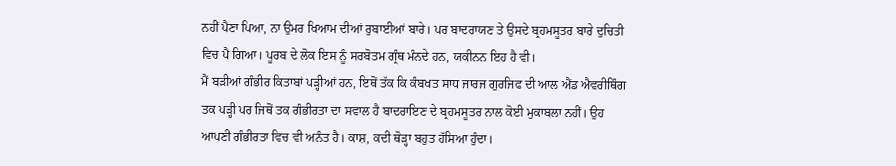ਨਹੀਂ ਪੈਣਾ ਪਿਆ, ਨਾ ਉਮਰ ਖਿਆਮ ਦੀਆਂ ਰੁਬਾਈਆਂ ਬਾਰੇ। ਪਰ ਬਾਦਰਾਯਣ ਤੇ ਉਸਦੇ ਬ੍ਰਹਮਸੂਤਰ ਬਾਰੇ ਦੁਚਿਤੀ ਵਿਚ ਪੈ ਗਿਆ। ਪੂਰਬ ਦੇ ਲੋਕ ਇਸ ਨੂੰ ਸਰਬੋਤਮ ਗ੍ਰੰਥ ਮੰਨਦੇ ਹਨ, ਯਕੀਨਨ ਇਹ ਹੈ ਵੀ।
ਮੈਂ ਬੜੀਆਂ ਗੰਭੀਰ ਕਿਤਾਬਾਂ ਪੜ੍ਹੀਆਂ ਹਨ, ਇਥੋਂ ਤੱਕ ਕਿ ਕੰਬਖਤ ਸਾਧ ਜਾਰਜ ਗੁਰਜਿਫ ਦੀ ਆਲ ਐਂਡ ਐਵਰੀਥਿੰਗ ਤਕ ਪੜ੍ਹੀ ਪਰ ਜਿਥੋਂ ਤਕ ਗੰਭੀਰਤਾ ਦਾ ਸਵਾਲ ਹੈ ਬਾਦਰਾਇਣ ਦੇ ਬ੍ਰਹਮਸੂਤਰ ਨਾਲ ਕੋਈ ਮੁਕਾਬਲਾ ਨਹੀਂ। ਉਹ ਆਪਣੀ ਗੰਭੀਰਤਾ ਵਿਚ ਵੀ ਅਨੰਤ ਹੈ। ਕਾਸ਼, ਕਦੀ ਥੋੜ੍ਹਾ ਬਹੁਤ ਹੱਸਿਆ ਹੁੰਦਾ।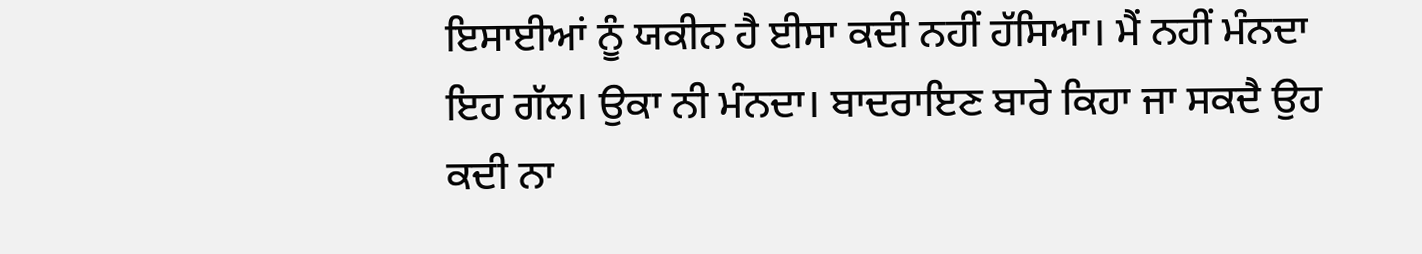ਇਸਾਈਆਂ ਨੂੰ ਯਕੀਨ ਹੈ ਈਸਾ ਕਦੀ ਨਹੀਂ ਹੱਸਿਆ। ਮੈਂ ਨਹੀਂ ਮੰਨਦਾ ਇਹ ਗੱਲ। ਉਕਾ ਨੀ ਮੰਨਦਾ। ਬਾਦਰਾਇਣ ਬਾਰੇ ਕਿਹਾ ਜਾ ਸਕਦੈ ਉਹ ਕਦੀ ਨਾ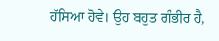ਹੱਸਿਆ ਹੋਵੇ। ਉਹ ਬਹੁਤ ਗੰਭੀਰ ਹੈ,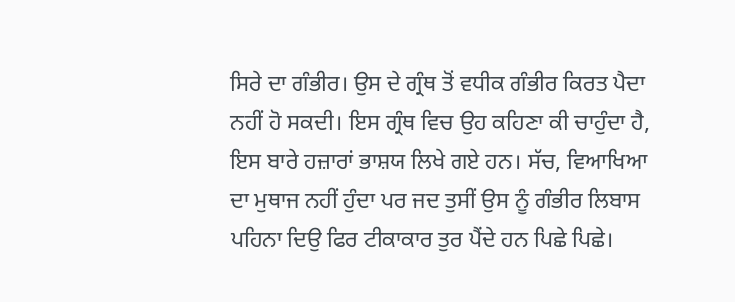ਸਿਰੇ ਦਾ ਗੰਭੀਰ। ਉਸ ਦੇ ਗ੍ਰੰਥ ਤੋਂ ਵਧੀਕ ਗੰਭੀਰ ਕਿਰਤ ਪੈਦਾ ਨਹੀਂ ਹੋ ਸਕਦੀ। ਇਸ ਗ੍ਰੰਥ ਵਿਚ ਉਹ ਕਹਿਣਾ ਕੀ ਚਾਹੁੰਦਾ ਹੈ, ਇਸ ਬਾਰੇ ਹਜ਼ਾਰਾਂ ਭਾਸ਼ਯ ਲਿਖੇ ਗਏ ਹਨ। ਸੱਚ, ਵਿਆਖਿਆ ਦਾ ਮੁਥਾਜ ਨਹੀਂ ਹੁੰਦਾ ਪਰ ਜਦ ਤੁਸੀਂ ਉਸ ਨੂੰ ਗੰਭੀਰ ਲਿਬਾਸ ਪਹਿਨਾ ਦਿਉ ਫਿਰ ਟੀਕਾਕਾਰ ਤੁਰ ਪੈਂਦੇ ਹਨ ਪਿਛੇ ਪਿਛੇ।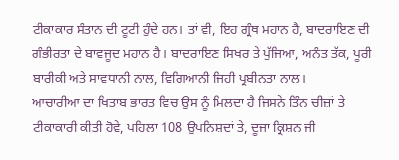ਟੀਕਾਕਾਰ ਸੰਤਾਨ ਦੀ ਟੂਟੀ ਹੁੰਦੇ ਹਨ। ਤਾਂ ਵੀ, ਇਹ ਗ੍ਰੰਥ ਮਹਾਨ ਹੈ, ਬਾਦਰਾਇਣ ਦੀ ਗੰਭੀਰਤਾ ਦੇ ਬਾਵਜੂਦ ਮਹਾਨ ਹੈ। ਬਾਦਰਾਇਣ ਸਿਖਰ ਤੇ ਪੁੱਜਿਆ, ਅਨੰਤ ਤੱਕ, ਪੂਰੀ ਬਾਰੀਕੀ ਅਤੇ ਸਾਵਧਾਨੀ ਨਾਲ, ਵਿਗਿਆਨੀ ਜਿਹੀ ਪ੍ਰਬੀਨਤਾ ਨਾਲ।
ਆਚਾਰੀਆ ਦਾ ਖਿਤਾਬ ਭਾਰਤ ਵਿਚ ਉਸ ਨੂੰ ਮਿਲਦਾ ਹੈ ਜਿਸਨੇ ਤਿੰਨ ਚੀਜ਼ਾਂ ਤੇ ਟੀਕਾਕਾਰੀ ਕੀਤੀ ਹੋਵੇ, ਪਹਿਲਾ 108 ਉਪਨਿਸ਼ਦਾਂ ਤੇ, ਦੂਜਾ ਕ੍ਰਿਸ਼ਨ ਜੀ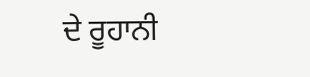ਦੇ ਰੂਹਾਨੀ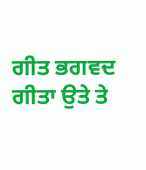ਗੀਤ ਭਗਵਦ ਗੀਤਾ ਉਤੇ ਤੇ